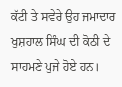ਕੱਟੀ ਤੇ ਸਵੇਰੇ ਉਹ ਜਮਾਦਾਰ ਖੁਸ਼ਹਾਲ ਸਿੰਘ ਦੀ ਕੋਠੀ ਦੇ ਸਾਹਮਣੇ ਪੁਜੇ ਹੋਏ ਹਨ।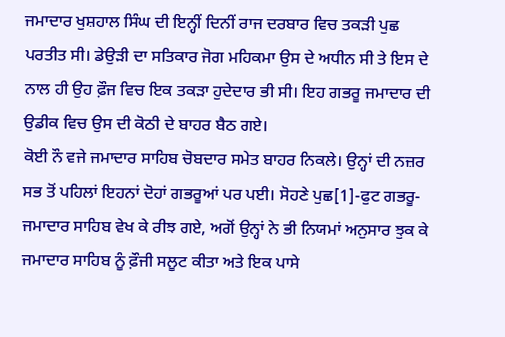ਜਮਾਦਾਰ ਖੁਸ਼ਹਾਲ ਸਿੰਘ ਦੀ ਇਨ੍ਹੀਂ ਦਿਨੀਂ ਰਾਜ ਦਰਬਾਰ ਵਿਚ ਤਕੜੀ ਪੁਛ ਪਰਤੀਤ ਸੀ। ਡੇਉੜੀ ਦਾ ਸਤਿਕਾਰ ਜੋਗ ਮਹਿਕਮਾ ਉਸ ਦੇ ਅਧੀਨ ਸੀ ਤੇ ਇਸ ਦੇ ਨਾਲ ਹੀ ਉਹ ਫ਼ੌਜ ਵਿਚ ਇਕ ਤਕੜਾ ਹੁਦੇਦਾਰ ਭੀ ਸੀ। ਇਹ ਗਭਰੂ ਜਮਾਦਾਰ ਦੀ ਉਡੀਕ ਵਿਚ ਉਸ ਦੀ ਕੋਠੀ ਦੇ ਬਾਹਰ ਬੈਠ ਗਏ।
ਕੋਈ ਨੌ ਵਜੇ ਜਮਾਦਾਰ ਸਾਹਿਬ ਚੋਬਦਾਰ ਸਮੇਤ ਬਾਹਰ ਨਿਕਲੇ। ਉਨ੍ਹਾਂ ਦੀ ਨਜ਼ਰ ਸਭ ਤੋਂ ਪਹਿਲਾਂ ਇਹਨਾਂ ਦੋਹਾਂ ਗਭਰੂਆਂ ਪਰ ਪਈ। ਸੋਹਣੇ ਪੁਛ[1]-ਫੁਟ ਗਭਰੂ-ਜਮਾਦਾਰ ਸਾਹਿਬ ਵੇਖ ਕੇ ਰੀਝ ਗਏ, ਅਗੋਂ ਉਨ੍ਹਾਂ ਨੇ ਭੀ ਨਿਯਮਾਂ ਅਨੁਸਾਰ ਝੁਕ ਕੇ ਜਮਾਦਾਰ ਸਾਹਿਬ ਨੂੰ ਫ਼ੌਜੀ ਸਲੂਟ ਕੀਤਾ ਅਤੇ ਇਕ ਪਾਸੇ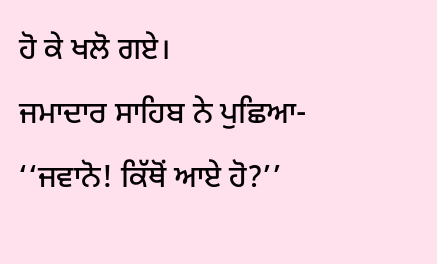ਹੋ ਕੇ ਖਲੋ ਗਏ।
ਜਮਾਦਾਰ ਸਾਹਿਬ ਨੇ ਪੁਛਿਆ- ‘‘ਜਵਾਨੋ! ਕਿੱਥੋਂ ਆਏ ਹੋ?’’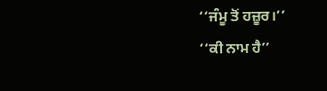‘‘ਜੰਮੂ ਤੋਂ ਹਜ਼ੂਰ।’’
‘‘ਕੀ ਨਾਮ ਹੈ’’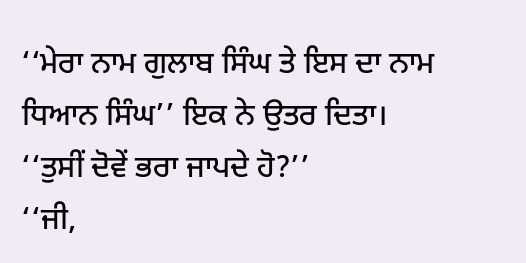‘‘ਮੇਰਾ ਨਾਮ ਗੁਲਾਬ ਸਿੰਘ ਤੇ ਇਸ ਦਾ ਨਾਮ ਧਿਆਨ ਸਿੰਘ’’ ਇਕ ਨੇ ਉਤਰ ਦਿਤਾ।
‘‘ਤੁਸੀਂ ਦੋਵੇਂ ਭਰਾ ਜਾਪਦੇ ਹੋ?’’
‘‘ਜੀ,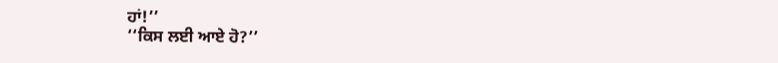ਹਾਂ!’’
‘‘ਕਿਸ ਲਈ ਆਏ ਹੋ?’’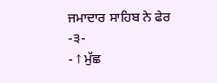ਜਮਾਦਾਰ ਸਾਹਿਬ ਨੇ ਫੇਰ
-੩-
- ↑ ਮੁੱਛ